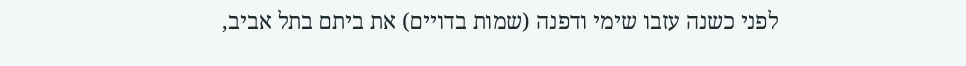לפני כשנה עזבו שימי ודפנה (שמות בדויים) את ביתם בתל אביב,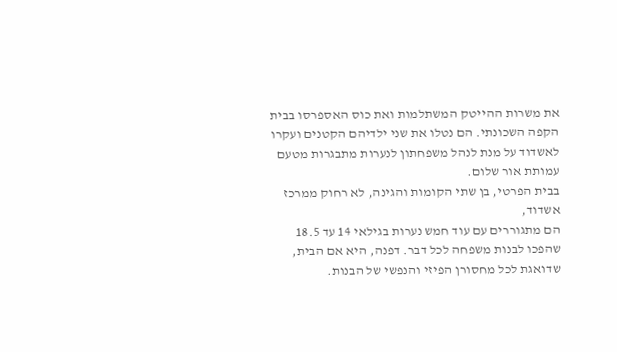את משרות ההייטק המשתלמות ואת כוס האספרסו בבית הקפה השכונתי. הם נטלו את שני ילדיהם הקטנים ועקרו לאשדוד על מנת לנהל משפחתון לנערות מתבגרות מטעם עמותת אור שלום.
בבית הפרטי, בן שתי הקומות והגינה, לא רחוק ממרכז אשדוד,
הם מתגוררים עם עוד חמש נערות בגילאי 14 עד 18.5 שהפכו לבנות משפחה לכל דבר. דפנה, היא אם הבית, שדואגת לכל מחסורן הפיזי והנפשי של הבנות.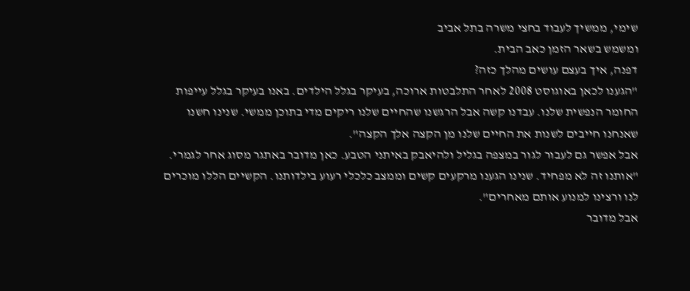שימי, ממשיך לעבוד בחצי משרה בתל אביב
ומשמש בשאר הזמן כאב הבית.
דפנה, איך בעצם עושים מהלך כזה?
"הגענו לכאן באוגוסט 2008 לאחר התלבטות ארוכה, בעיקר בגלל הילדים. באנו בעיקר בגלל עייפות החומר הנפשית שלנו. עבדנו קשה אבל הרגשנו שהחיים שלנו ריקים מדי בתוכן ממשי. שנינו חשנו שאנחנו חייבים לשנות את החיים שלנו מן הקצה אלך הקצה".
אבל אפשר גם לעבור לגור במצפה בגליל ולהיאבק באיתני הטבע. כאן מדובר באתגר מסוג אחר לגמרי.
"אותנו זה לא מפחיד. שנינו הגענו מרקעים קשים וממצב כלכלי רעוע בילדותנו. הקשיים הללו מוכרים לנו ורצינו למנוע אותם מאחרים".
אבל מדובר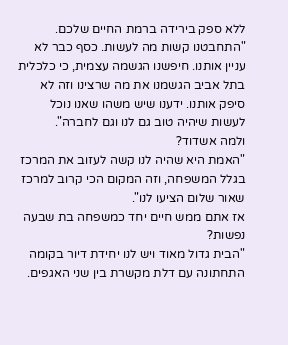ללא ספק בירידה ברמת החיים שלכם.
"התחבטנו קשות מה לעשות. כסף כבר לא עניין אותנו. חיפשנו הגשמה עצמית, כי כלכלית בתל אביב הגשמנו את מה שרצינו וזה לא סיפק אותנו. ידענו שיש משהו שאנו נוכל לעשות שיהיה טוב גם לנו וגם לחברה".
ולמה אשדוד?
"האמת היא שהיה לנו קשה לעזוב את המרכז בגלל המשפחה, וזה המקום הכי קרוב למרכז שאור שלום הציעו לנו".
אז אתם ממש חיים יחד כמשפחה בת שבעה נפשות?
"הבית גדול מאוד ויש לנו יחידת דיור בקומה התחתונה עם דלת מקשרת בין שני האגפים.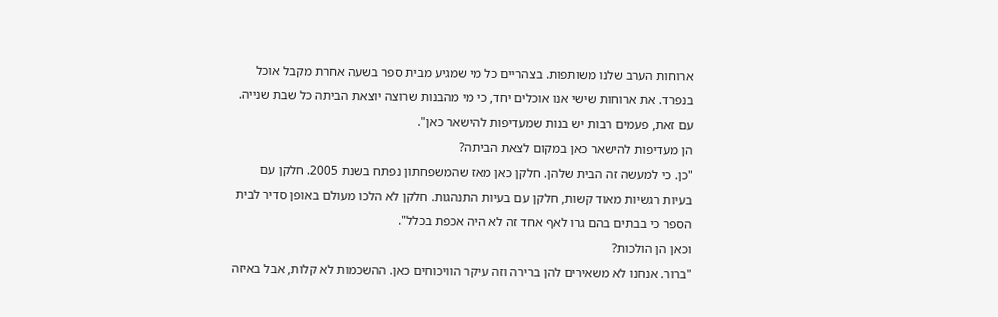ארוחות הערב שלנו משותפות. בצהריים כל מי שמגיע מבית ספר בשעה אחרת מקבל אוכל בנפרד. את ארוחות שישי אנו אוכלים יחד, כי מי מהבנות שרוצה יוצאת הביתה כל שבת שנייה. עם זאת, פעמים רבות יש בנות שמעדיפות להישאר כאן".
הן מעדיפות להישאר כאן במקום לצאת הביתה?
"כן. כי למעשה זה הבית שלהן. חלקן כאן מאז שהמשפחתון נפתח בשנת 2005. חלקן עם בעיות רגשיות מאוד קשות, חלקן עם בעיות התנהגות. חלקן לא הלכו מעולם באופן סדיר לבית הספר כי בבתים בהם גרו לאף אחד זה לא היה אכפת בכלל".
וכאן הן הולכות?
"ברור. אנחנו לא משאירים להן ברירה וזה עיקר הוויכוחים כאן. ההשכמות לא קלות, אבל באיזה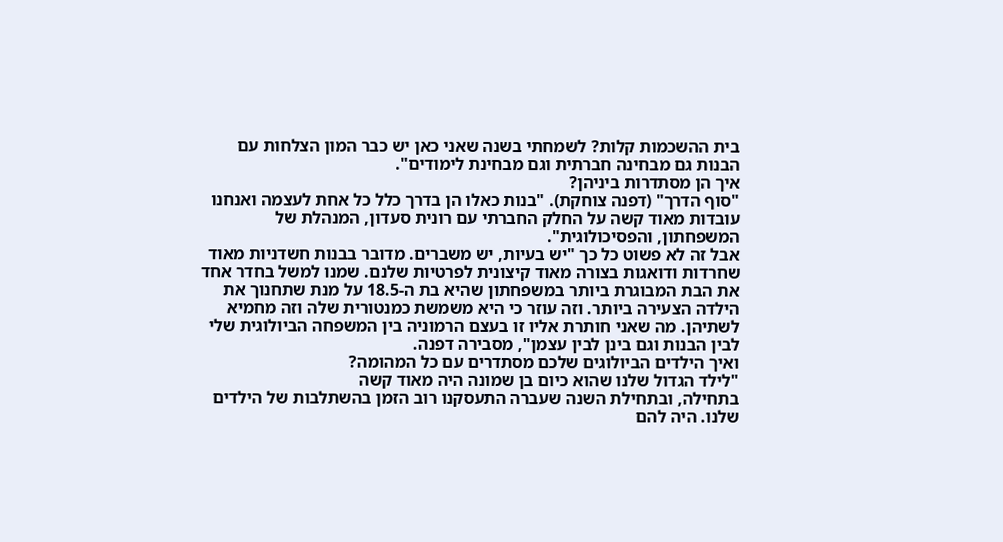בית ההשכמות קלות? לשמחתי בשנה שאני כאן יש כבר המון הצלחות עם הבנות גם מבחינה חברתית וגם מבחינת לימודים".
איך הן מסתדרות ביניהן?
"סוף הדרך" (דפנה צוחקת). "בנות כאלו הן בדרך כלל כל אחת לעצמה ואנחנו עובדות מאוד קשה על החלק החברתי עם רונית סעדון, המנהלת של המשפחתון, והפסיכולוגית".
אבל זה לא פשוט כל כך "יש בעיות, יש משברים. מדובר בבנות חשדניות מאוד שחרדות ודואגות בצורה מאוד קיצונית לפרטיות שלנם. שמנו למשל בחדר אחד את הבת המבוגרת ביותר במשפחתון שהיא בת ה-18.5 על מנת שתחנוך את הילדה הצעירה ביותר. וזה עוזר כי היא משמשת כמנטורית שלה וזה מחמיא לשתיהן. מה שאני חותרת אליו זו בעצם הרמוניה בין המשפחה הביולוגית שלי לבין הבנות וגם בינן לבין עצמן", מסבירה דפנה.
ואיך הילדים הביולוגים שלכם מסתדרים עם כל המהומה?
"לילד הגדול שלנו שהוא כיום בן שמונה היה מאוד קשה
בתחילה, ובתחילת השנה שעברה התעסקנו רוב הזמן בהשתלבות של הילדים שלנו. היה להם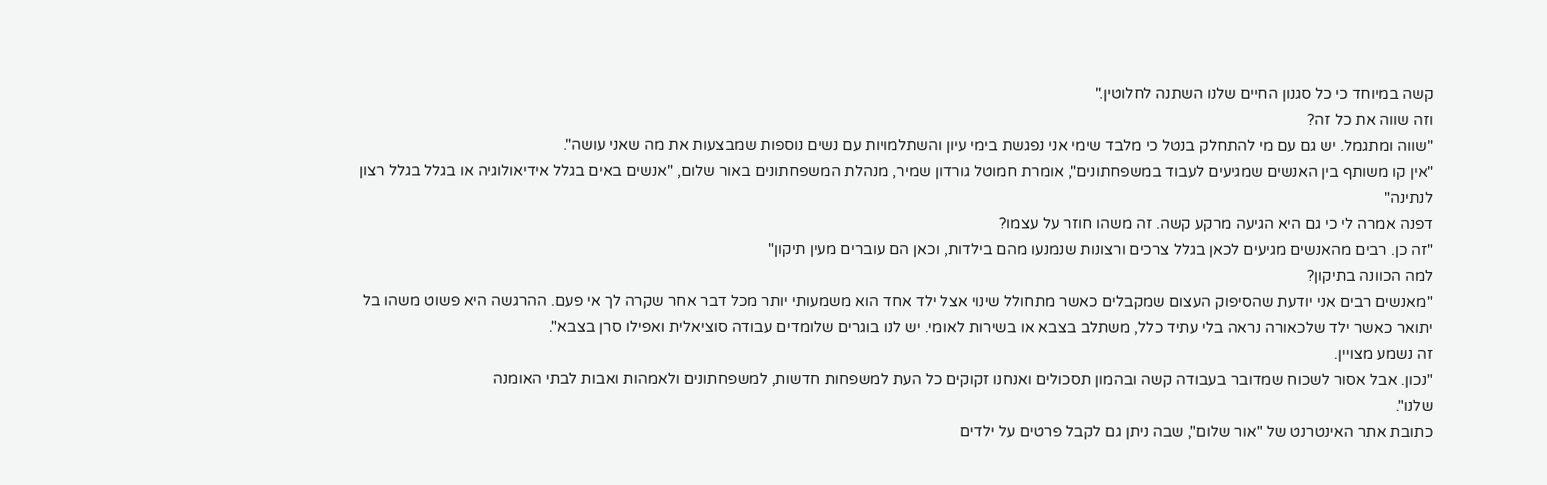קשה במיוחד כי כל סגנון החיים שלנו השתנה לחלוטין."
וזה שווה את כל זה?
"שווה ומתגמל. יש גם עם מי להתחלק בנטל כי מלבד שימי אני נפגשת בימי עיון והשתלמויות עם נשים נוספות שמבצעות את מה שאני עושה".
"אין קו משותף בין האנשים שמגיעים לעבוד במשפחתונים", אומרת חמוטל גורדון שמיר, מנהלת המשפחתונים באור שלום, "אנשים באים בגלל אידיאולוגיה או בגלל בגלל רצון לנתינה"
דפנה אמרה לי כי גם היא הגיעה מרקע קשה. זה משהו חוזר על עצמו?
"זה כן. רבים מהאנשים מגיעים לכאן בגלל צרכים ורצונות שנמנעו מהם בילדות, וכאן הם עוברים מעין תיקון"
למה הכוונה בתיקון?
"מאנשים רבים אני יודעת שהסיפוק העצום שמקבלים כאשר מתחולל שינוי אצל ילד אחד הוא משמעותי יותר מכל דבר אחר שקרה לך אי פעם. ההרגשה היא פשוט משהו בל יתואר כאשר ילד שלכאורה נראה בלי עתיד כלל, משתלב בצבא או בשירות לאומי. יש לנו בוגרים שלומדים עבודה סוציאלית ואפילו סרן בצבא".
זה נשמע מצויין.
"נכון. אבל אסור לשכוח שמדובר בעבודה קשה ובהמון תסכולים ואנחנו זקוקים כל העת למשפחות חדשות, למשפחתונים ולאמהות ואבות לבתי האומנה
שלנו".
כתובת אתר האינטרנט של "אור שלום", שבה ניתן גם לקבל פרטים על ילדים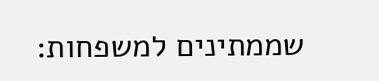שממתינים למשפחות: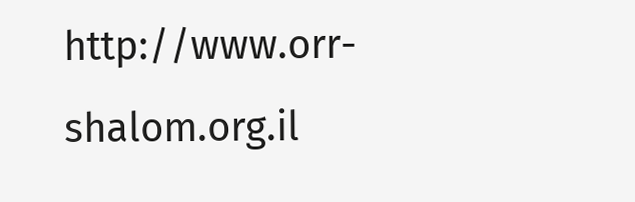http://www.orr-shalom.org.il